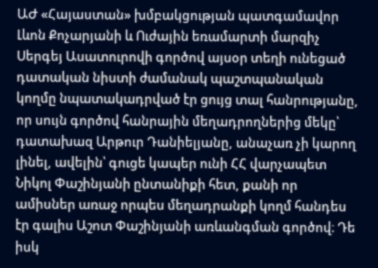ԱԺ «Հայաստան» խմբակցության պատգամավոր Լևոն Քոչարյանի և Ուժային եռամարտի մարզիչ Սերգեյ Ասատուրովի գործով այսօր տեղի ունեցած դատական նիստի ժամանակ պաշտպանական կողմը նպատակադրված էր ցույց տալ հանրությանը, որ սույն գործով հանրային մեղադրողներից մեկը՝ դատախազ Արթուր Դանիելյանը, անաչառ չի կարող լինել, ավելին՝ գուցե կապեր ունի ՀՀ վարչապետ Նիկոլ Փաշինյանի ընտանիքի հետ, քանի որ ամիսներ առաջ որպես մեղադրանքի կողմ հանդես էր գալիս Աշոտ Փաշինյանի առևանգման գործով։ Դե իսկ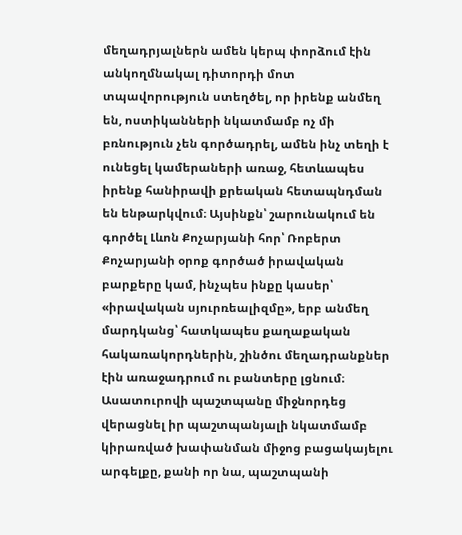մեղադրյալներն ամեն կերպ փորձում էին անկողմնակալ դիտորդի մոտ տպավորություն ստեղծել, որ իրենք անմեղ են, ոստիկանների նկատմամբ ոչ մի բռնություն չեն գործադրել, ամեն ինչ տեղի է ունեցել կամերաների առաջ, հետևապես իրենք հանիրավի քրեական հետապնդման են ենթարկվում։ Այսինքն՝ շարունակում են գործել Լևոն Քոչարյանի հոր՝ Ռոբերտ Քոչարյանի օրոք գործած իրավական բարքերը կամ, ինչպես ինքը կասեր՝ «իրավական սյուրռեալիզմը», երբ անմեղ մարդկանց՝ հատկապես քաղաքական հակառակորդներին, շինծու մեղադրանքներ էին առաջադրում ու բանտերը լցնում։
Ասատուրովի պաշտպանը միջնորդեց վերացնել իր պաշտպանյալի նկատմամբ կիրառված խափանման միջոց բացակայելու արգելքը, քանի որ նա, պաշտպանի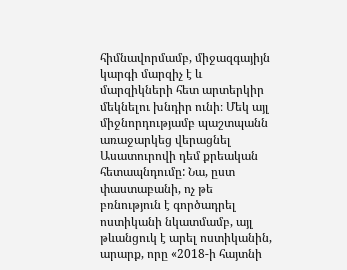հիմնավորմամբ, միջազգայիյն կարգի մարզիչ է և մարզիկների հետ արտերկիր մեկնելու խնդիր ունի։ Մեկ այլ միջնորդությամբ պաշտպանն առաջարկեց վերացնել Ասատուրովի դեմ քրեական հետապնդումը: Նա, ըստ փաստաբանի, ոչ թե բռնություն է գործադրել ոստիկանի նկատմամբ, այլ թևանցուկ է արել ոստիկանին, արարք, որը «2018-ի հայտնի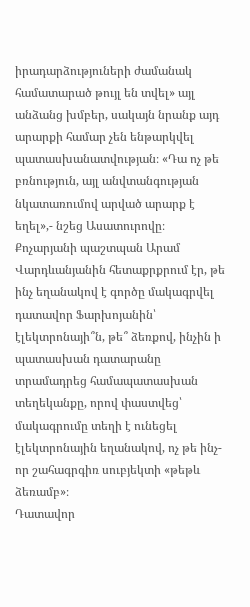իրադարձություների ժամանակ համատարած թույլ են տվել» այլ անձանց խմբեր, սակայն նրանք այդ արարքի համար չեն ենթարկվել պատասխանատվության։ «Դա ոչ թե բռնություն, այլ անվտանգության նկատառումով արված արարք է եղել»,- նշեց Ասատուրովը։ Քոչարյանի պաշտպան Արամ Վարդևանյանին հետաքրքրում էր, թե ինչ եղանակով է գործը մակագրվել դատավոր Ֆարխոյանին՝ էլեկտրոնայի՞ն, թե՞ ձեռքով, ինչին ի պատասխան դատարանը տրամադրեց համապատասխան տեղեկանքը, որով փաստվեց՝ մակագրումը տեղի է ունեցել էլեկտրոնային եղանակով, ոչ թե ինչ-որ շահագրգիռ սուբյեկտի «թեթև ձեռամբ»։
Դատավոր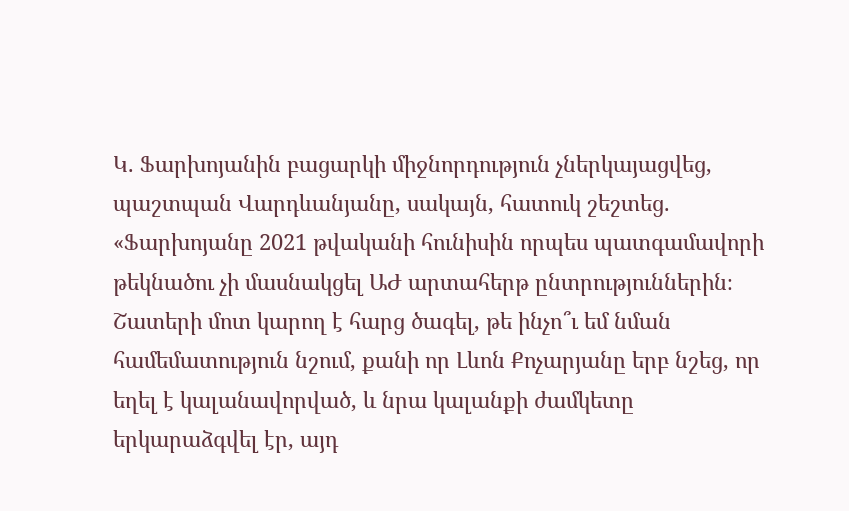Կ. Ֆարխոյանին բացարկի միջնորդություն չներկայացվեց, պաշտպան Վարդևանյանը, սակայն, հատուկ շեշտեց. «Ֆարխոյանը 2021 թվականի հունիսին որպես պատգամավորի թեկնածու չի մասնակցել ԱԺ արտահերթ ընտրություններին։ Շատերի մոտ կարող է հարց ծագել, թե ինչո՞ւ եմ նման համեմատություն նշում, քանի որ Լևոն Քոչարյանը երբ նշեց, որ եղել է կալանավորված, և նրա կալանքի ժամկետը երկարաձգվել էր, այդ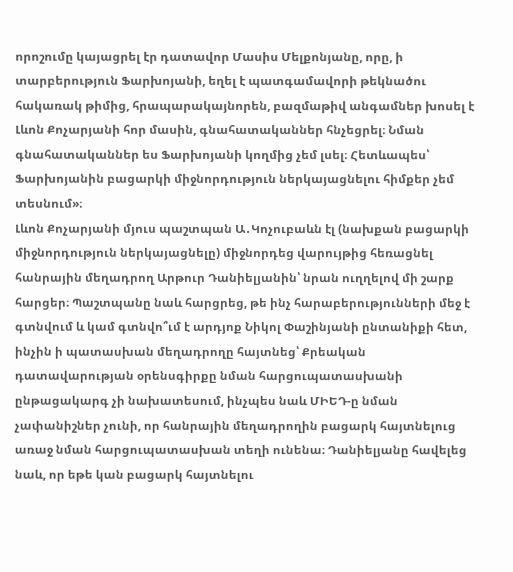որոշումը կայացրել էր դատավոր Մասիս Մելքոնյանը, որը, ի տարբերություն Ֆարխոյանի, եղել է պատգամավորի թեկնածու հակառակ թիմից, հրապարակայնորեն, բազմաթիվ անգամներ խոսել է Լևոն Քոչարյանի հոր մասին, գնահատականներ հնչեցրել։ Նման գնահատականներ ես Ֆարխոյանի կողմից չեմ լսել։ Հետևապես՝ Ֆարխոյանին բացարկի միջնորդություն ներկայացնելու հիմքեր չեմ տեսնում»։
Լևոն Քոչարյանի մյուս պաշտպան Ա․Կոչուբաևն էլ (նախքան բացարկի միջնորդություն ներկայացնելը) միջնորդեց վարույթից հեռացնել հանրային մեղադրող Արթուր Դանիելյանին՝ նրան ուղղելով մի շարք հարցեր։ Պաշտպանը նաև հարցրեց, թե ինչ հարաբերությունների մեջ է գտնվում և կամ գտնվո՞ւմ է արդյոք Նիկոլ Փաշինյանի ընտանիքի հետ, ինչին ի պատասխան մեղադրողը հայտնեց՝ Քրեական դատավարության օրենսգիրքը նման հարցուպատասխանի ընթացակարգ չի նախատեսում, ինչպես նաև ՄԻԵԴ-ը նման չափանիշներ չունի, որ հանրային մեղադրողին բացարկ հայտնելուց առաջ նման հարցուպատասխան տեղի ունենա։ Դանիելյանը հավելեց նաև, որ եթե կան բացարկ հայտնելու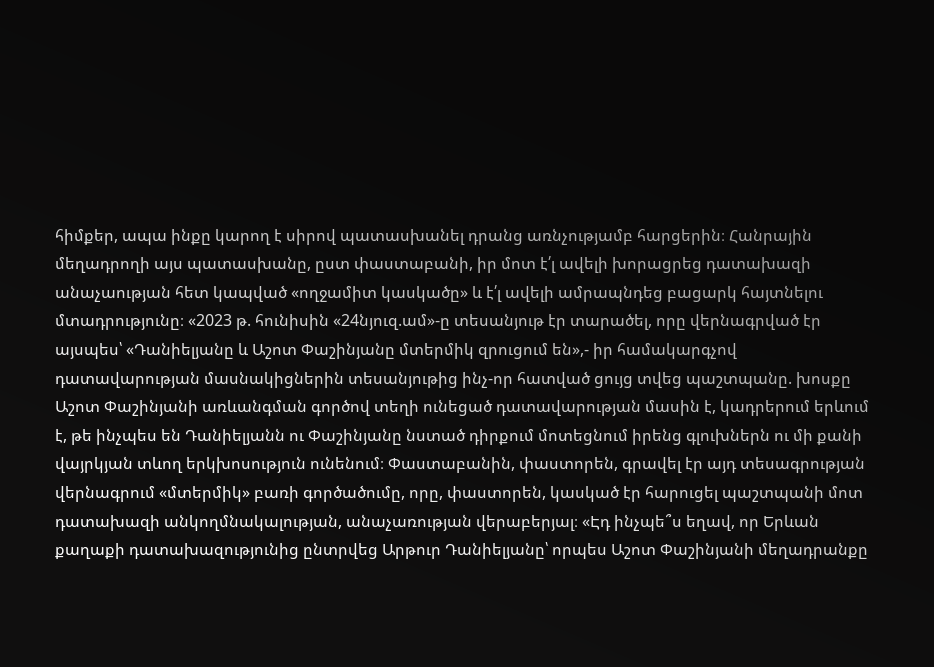հիմքեր, ապա ինքը կարող է սիրով պատասխանել դրանց առնչությամբ հարցերին։ Հանրային մեղադրողի այս պատասխանը, ըստ փաստաբանի, իր մոտ է՛լ ավելի խորացրեց դատախազի անաչաության հետ կապված «ողջամիտ կասկածը» և է՛լ ավելի ամրապնդեց բացարկ հայտնելու մտադրությունը։ «2023 թ. հունիսին «24նյուզ.ամ»-ը տեսանյութ էր տարածել, որը վերնագրված էր այսպես՝ «Դանիելյանը և Աշոտ Փաշինյանը մտերմիկ զրուցում են»,- իր համակարգչով դատավարության մասնակիցներին տեսանյութից ինչ-որ հատված ցույց տվեց պաշտպանը. խոսքը Աշոտ Փաշինյանի առևանգման գործով տեղի ունեցած դատավարության մասին է, կադրերում երևում է, թե ինչպես են Դանիելյանն ու Փաշինյանը նստած դիրքում մոտեցնում իրենց գլուխներն ու մի քանի վայրկյան տևող երկխոսություն ունենում։ Փաստաբանին, փաստորեն, գրավել էր այդ տեսագրության վերնագրում «մտերմիկ» բառի գործածումը, որը, փաստորեն, կասկած էր հարուցել պաշտպանի մոտ դատախազի անկողմնակալության, անաչառության վերաբերյալ։ «Էդ ինչպե՞ս եղավ, որ Երևան քաղաքի դատախազությունից ընտրվեց Արթուր Դանիելյանը՝ որպես Աշոտ Փաշինյանի մեղադրանքը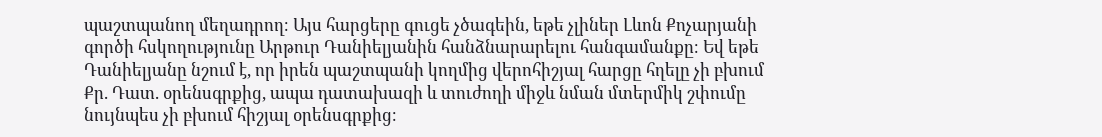պաշտպանող մեղադրող։ Այս հարցերը գուցե չծագեին, եթե չլիներ Լևոն Քոչարյանի գործի հսկողությունը Արթուր Դանիելյանին հանձնարարելու հանգամանքը։ Եվ եթե Դանիելյանը նշում է, որ իրեն պաշտպանի կողմից վերոհիշյալ հարցը հղելը չի բխում Քր. Դատ. օրենսգրքից, ապա դատախազի և տուժողի միջև նման մտերմիկ շփումը նույնպես չի բխում հիշյալ օրենսգրքից։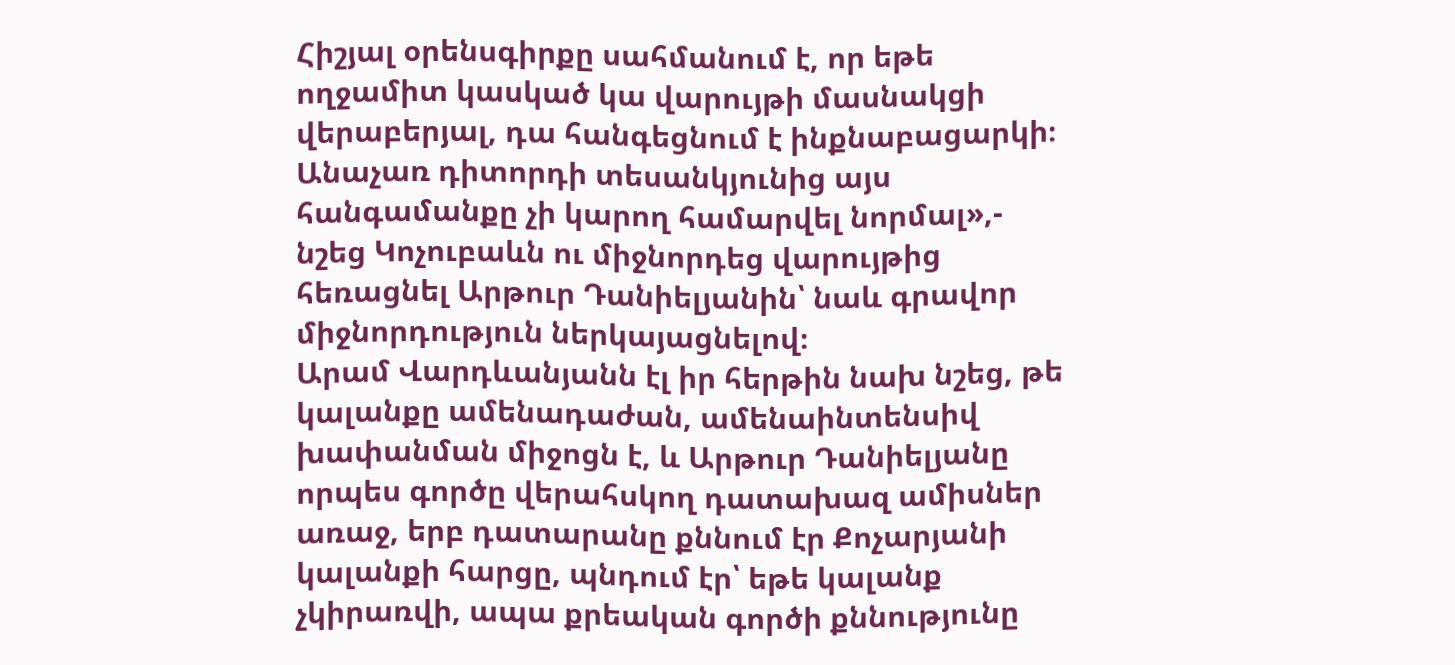Հիշյալ օրենսգիրքը սահմանում է, որ եթե ողջամիտ կասկած կա վարույթի մասնակցի վերաբերյալ, դա հանգեցնում է ինքնաբացարկի։ Անաչառ դիտորդի տեսանկյունից այս հանգամանքը չի կարող համարվել նորմալ»,- նշեց Կոչուբաևն ու միջնորդեց վարույթից հեռացնել Արթուր Դանիելյանին՝ նաև գրավոր միջնորդություն ներկայացնելով։
Արամ Վարդևանյանն էլ իր հերթին նախ նշեց, թե կալանքը ամենադաժան, ամենաինտենսիվ խափանման միջոցն է, և Արթուր Դանիելյանը որպես գործը վերահսկող դատախազ ամիսներ առաջ, երբ դատարանը քննում էր Քոչարյանի կալանքի հարցը, պնդում էր՝ եթե կալանք չկիրառվի, ապա քրեական գործի քննությունը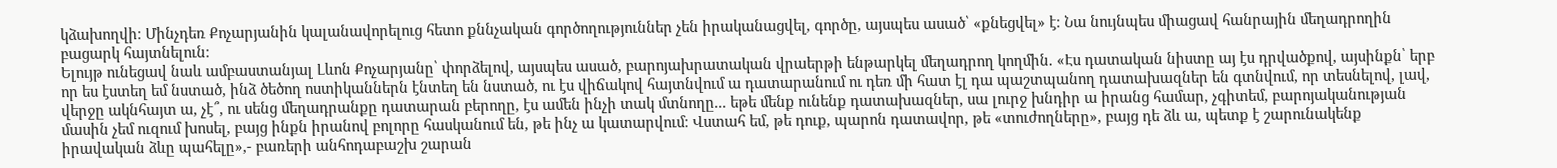կձախողվի։ Մինչդեռ Քոչարյանին կալանավորելուց հետո քննչական գործողություններ չեն իրականացվել, գործը, այսպես ասած՝ «քնեցվել» է։ Նա նույնպես միացավ հանրային մեղադրողին բացարկ հայտնելուն։
Ելույթ ունեցավ նաև ամբաստանյալ Լևոն Քոչարյանը՝ փորձելով, այսպես ասած, բարոյախրատական վրաերթի ենթարկել մեղադրող կողմին. «Էս դատական նիստը այ էս դրվածքով, այսինքն՝ երբ որ ես էստեղ եմ նստած, ինձ ծեծող ոստիկաններն էնտեղ են նստած, ու էս վիճակով հայտնվում ա դատարանում ու դեռ մի հատ էլ դա պաշտպանող դատախազներ են գտնվում, որ տեսնելով, լավ, վերջը ակնհայտ ա, չէ՞, ու սենց մեղադրանքը դատարան բերողը, էս ամեն ինչի տակ մտնողը... եթե մենք ունենք դատախազներ, սա լուրջ խնդիր ա իրանց համար, չգիտեմ, բարոյականության մասին չեմ ուզում խոսել, բայց ինքն իրանով բոլորը հասկանում են, թե ինչ ա կատարվում։ Վստահ եմ, թե դուք, պարոն դատավոր, թե «տուժողները», բայց դե ձև ա, պետք է շարունակենք իրավական ձևը պահելը»,- բառերի անհոդաբաշխ շարան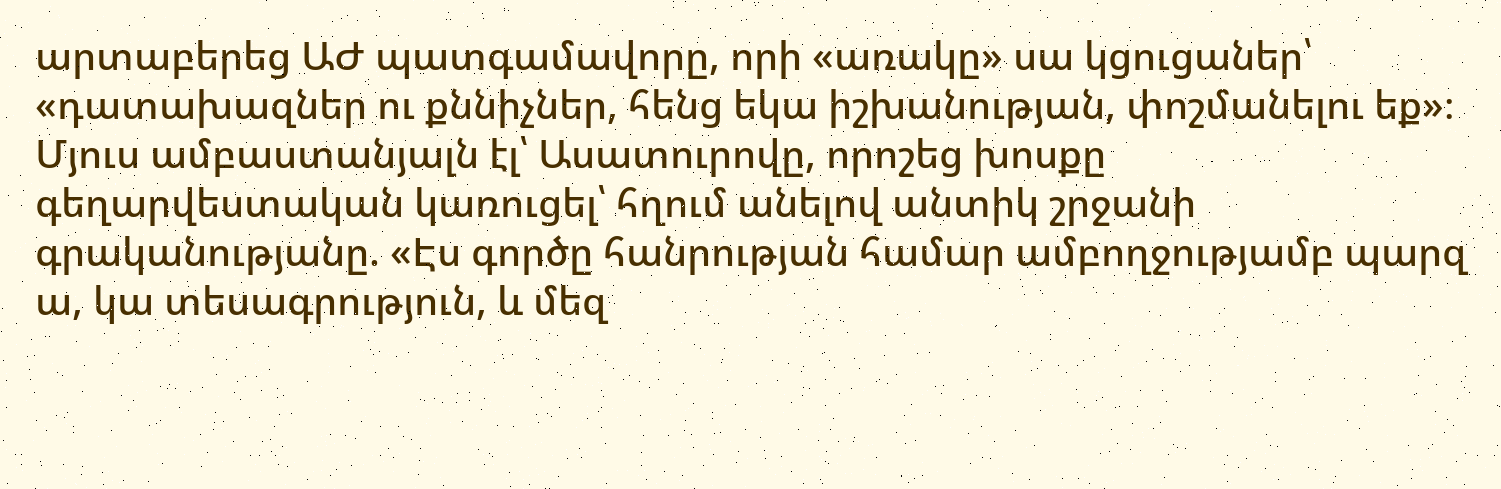արտաբերեց ԱԺ պատգամավորը, որի «առակը» սա կցուցաներ՝ «դատախազներ ու քննիչներ, հենց եկա իշխանության, փոշմանելու եք»։
Մյուս ամբաստանյալն էլ՝ Ասատուրովը, որոշեց խոսքը գեղարվեստական կառուցել՝ հղում անելով անտիկ շրջանի գրականությանը. «Էս գործը հանրության համար ամբողջությամբ պարզ ա, կա տեսագրություն, և մեզ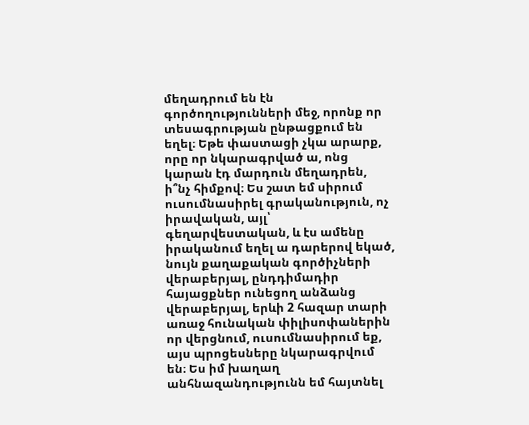մեղադրում են էն գործողությունների մեջ, որոնք որ տեսագրության ընթացքում են եղել։ Եթե փաստացի չկա արարք, որը որ նկարագրված ա, ոնց կարան էդ մարդուն մեղադրեն, ի՞նչ հիմքով։ Ես շատ եմ սիրում ուսումնասիրել գրականություն, ոչ իրավական, այլ՝ գեղարվեստական, և էս ամենը իրականում եղել ա դարերով եկած, նույն քաղաքական գործիչների վերաբերյալ, ընդդիմադիր հայացքներ ունեցող անձանց վերաբերյալ, երևի 2 հազար տարի առաջ հունական փիլիսոփաներին որ վերցնում, ուսումնասիրում եք, այս պրոցեսները նկարագրվում են։ Ես իմ խաղաղ անհնազանդությունն եմ հայտնել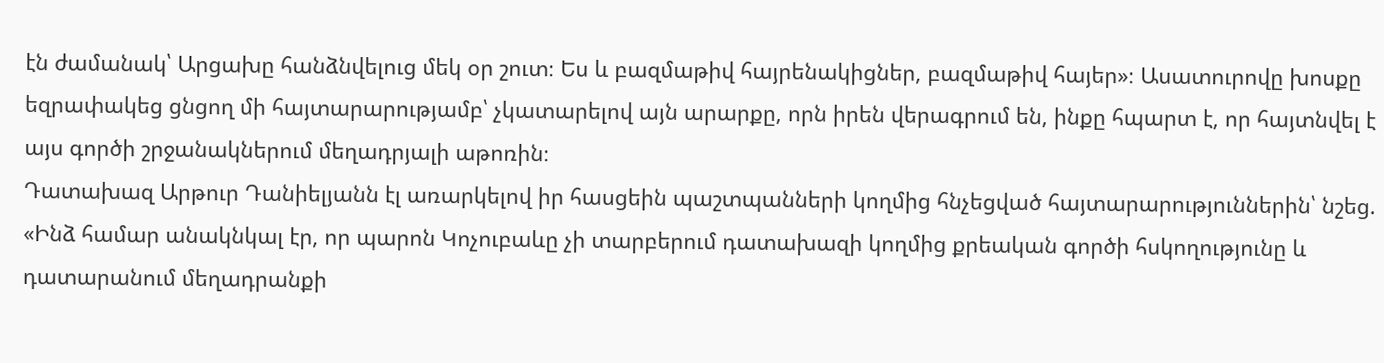էն ժամանակ՝ Արցախը հանձնվելուց մեկ օր շուտ։ Ես և բազմաթիվ հայրենակիցներ, բազմաթիվ հայեր»։ Ասատուրովը խոսքը եզրափակեց ցնցող մի հայտարարությամբ՝ չկատարելով այն արարքը, որն իրեն վերագրում են, ինքը հպարտ է, որ հայտնվել է այս գործի շրջանակներում մեղադրյալի աթոռին։
Դատախազ Արթուր Դանիելյանն էլ առարկելով իր հասցեին պաշտպանների կողմից հնչեցված հայտարարություններին՝ նշեց. «Ինձ համար անակնկալ էր, որ պարոն Կոչուբաևը չի տարբերում դատախազի կողմից քրեական գործի հսկողությունը և դատարանում մեղադրանքի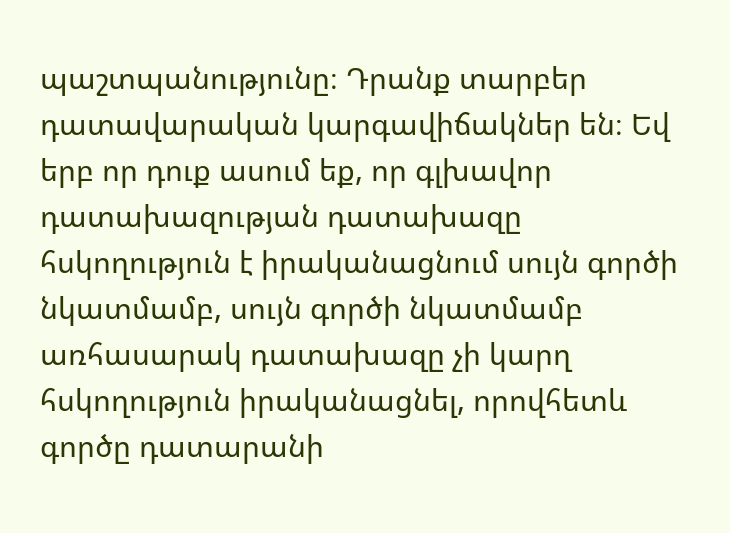պաշտպանությունը։ Դրանք տարբեր դատավարական կարգավիճակներ են։ Եվ երբ որ դուք ասում եք, որ գլխավոր դատախազության դատախազը հսկողություն է իրականացնում սույն գործի նկատմամբ, սույն գործի նկատմամբ առհասարակ դատախազը չի կարղ հսկողություն իրականացնել, որովհետև գործը դատարանի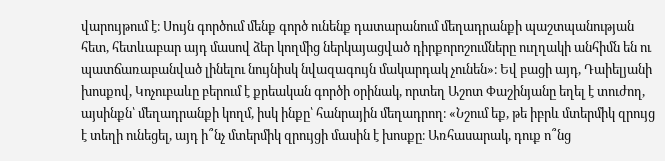վարույթում է։ Սույն գործում մենք գործ ունենք դատարանում մեղադրանքի պաշտպանության հետ, հետևաբար այդ մասով ձեր կողմից ներկայացված դիրքորոշումները ուղղակի անհիմն են ու պատճառաբանված լինելու նույնիսկ նվազագույն մակարդակ չունեն»։ Եվ բացի այդ, Դաիելյանի խոսքով, Կոչուբաևը բերում է քրեական գործի օրինակ, որտեղ Աշոտ Փաշինյանը եղել է տուժող, այսինքն՝ մեղադրանքի կողմ, իսկ ինքը՝ հանրային մեղադրող։ «Նշում եք, թե իբրև մտերմիկ զրույց է տեղի ունեցել, այդ ի՞նչ մտերմիկ զրույցի մասին է խոսքը։ Առհասարակ, դուք ո՞նց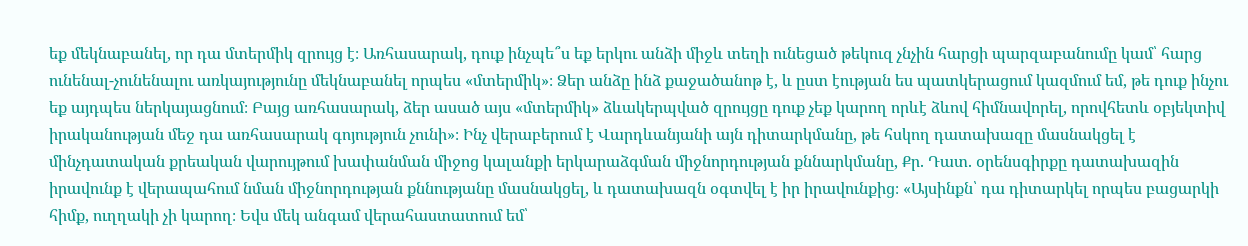եք մեկնաբանել, որ դա մտերմիկ զրույց է։ Առհասարակ, դուք ինչպե՞ս եք երկու անձի միջև տեղի ունեցած թեկուզ չնչին հարցի պարզաբանումը կամ՝ հարց ունենալ-չունենալու առկայությունը մեկնաբանել որպես «մտերմիկ»։ Ձեր անձը ինձ քաջածանոթ է, և ըստ էության ես պատկերացում կազմում եմ, թե դուք ինչու եք այդպես ներկայացնում։ Բայց առհասարակ, ձեր ասած այս «մտերմիկ» ձևակերպված զրույցը դուք չեք կարող որևէ ձևով հիմնավորել, որովհետև օբյեկտիվ իրականության մեջ դա առհասարակ գոյություն չունի»։ Ինչ վերաբերում է Վարդևանյանի այն դիտարկմանը, թե հսկող դատախազը մասնակցել է մինչդատական քրեական վարույթում խափանման միջոց կալանքի երկարաձգման միջնորդության քննարկմանը, Քր. Դատ. օրենսգիրքը դատախազին իրավունք է վերապահում նման միջնորդության քննությանը մասնակցել, և դատախազն օգտվել է իր իրավունքից։ «Այսինքն՝ դա դիտարկել որպես բացարկի հիմք, ուղղակի չի կարող։ Եվս մեկ անգամ վերահաստատում եմ՝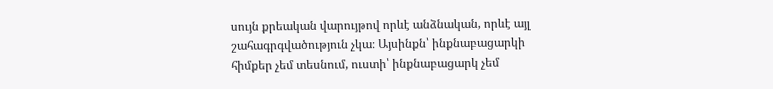սույն քրեական վարույթով որևէ անձնական, որևէ այլ շահագրգվածություն չկա։ Այսինքն՝ ինքնաբացարկի հիմքեր չեմ տեսնում, ուստի՝ ինքնաբացարկ չեմ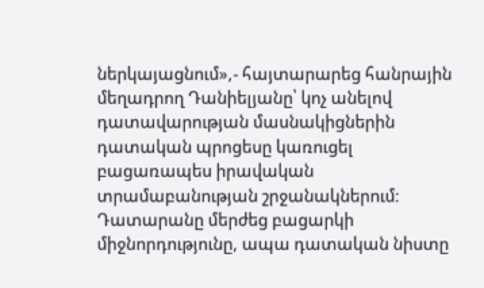ներկայացնում»,- հայտարարեց հանրային մեղադրող Դանիելյանը՝ կոչ անելով դատավարության մասնակիցներին դատական պրոցեսը կառուցել բացառապես իրավական տրամաբանության շրջանակներում։ Դատարանը մերժեց բացարկի միջնորդությունը, ապա դատական նիստը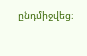ընդմիջվեց։